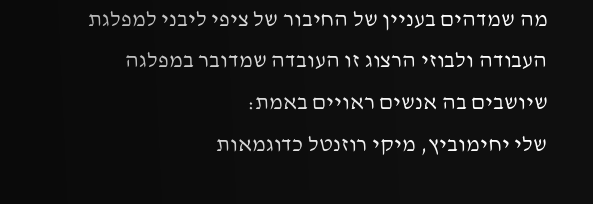מה שמדהים בעניין של החיבור של ציפי ליבני למפלגת העבודה ולבוזי הרצוג זו העובדה שמדובר במפלגה שיושבים בה אנשים ראויים באמת:
שלי יחימוביץ, מיקי רוזנטל כדוגמאות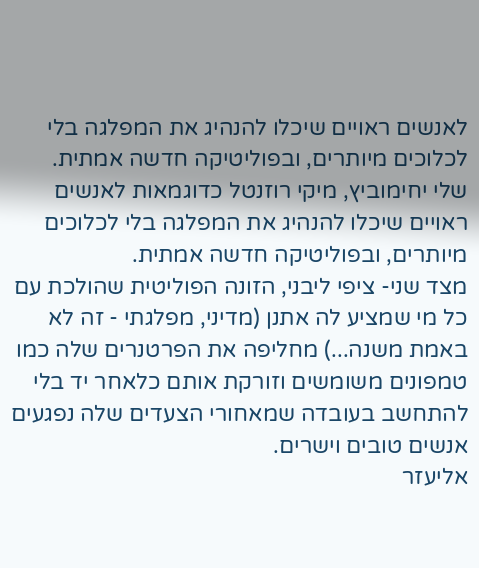לאנשים ראויים שיכלו להנהיג את המפלגה בלי לכלוכים מיותרים, ובפוליטיקה חדשה אמתית.
שלי יחימוביץ, מיקי רוזנטל כדוגמאות לאנשים ראויים שיכלו להנהיג את המפלגה בלי לכלוכים מיותרים, ובפוליטיקה חדשה אמתית.
מצד שני- ציפי ליבני, הזונה הפוליטית שהולכת עם כל מי שמציע לה אתנן (מדיני, מפלגתי - זה לא באמת משנה...) מחליפה את הפרטנרים שלה כמו טמפונים משומשים וזורקת אותם כלאחר יד בלי להתחשב בעובדה שמאחורי הצעדים שלה נפגעים אנשים טובים וישרים.
אליעזר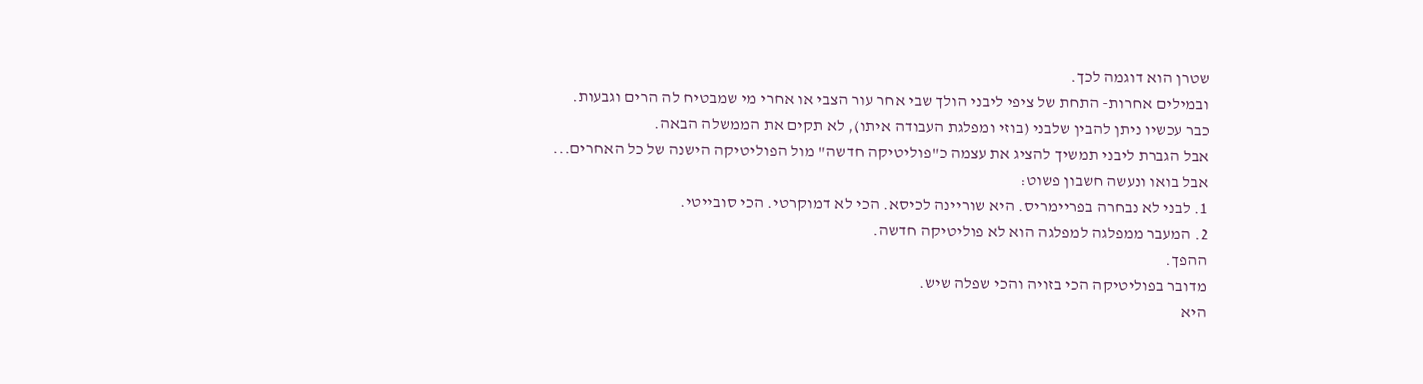שטרן הוא דוגמה לכך.
ובמילים אחרות- התחת של ציפי ליבני הולך שבי אחר עור הצבי או אחרי מי שמבטיח לה הרים וגבעות.
כבר עכשיו ניתן להבין שלבני (בוזי ומפלגת העבודה איתו), לא תקים את הממשלה הבאה.
אבל הגברת ליבני תמשיך להציג את עצמה כ"פוליטיקה חדשה" מול הפוליטיקה הישנה של כל האחרים...
אבל בואו ונעשה חשבון פשוט:
1. לבני לא נבחרה בפריימריס. היא שוריינה לכיסא. הכי לא דמוקרטי. הכי סובייטי.
2. המעבר ממפלגה למפלגה הוא לא פוליטיקה חדשה.
ההפך.
מדובר בפוליטיקה הכי בזויה והכי שפלה שיש.
היא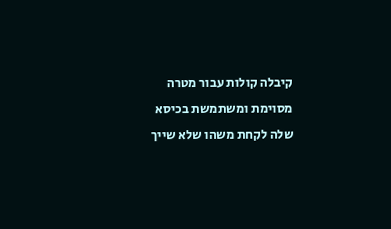קיבלה קולות עבור מטרה מסוימת ומשתמשת בכיסא שלה לקחת משהו שלא שייך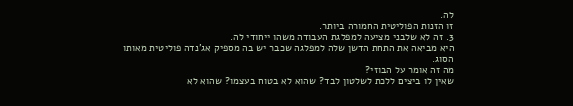לה.
זו הזנות הפוליטית החמורה ביותר.
3. זה לא שלבני מציעה למפלגת העבודה משהו ייחודי לה.
היא מביאה את התחת הדשן שלה למפלגה שכבר יש בה מספיק אג'נדה פוליטית מאותו הסוג.
מה זה אומר על הבוזי?
שאין לו ביצים ללכת לשלטון לבד? שהוא לא בטוח בעצמו? שהוא לא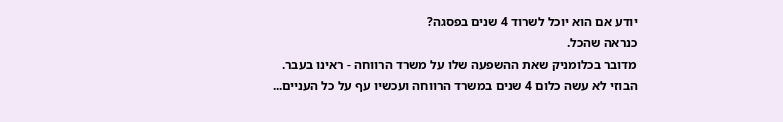יודע אם הוא יוכל לשרוד 4 שנים בפסגה?
כנראה שהכל.
מדובר בכלומניק שאת ההשפעה שלו על משרד הרווחה - ראינו בעבר.
הבוזי לא עשה כלום 4 שנים במשרד הרווחה ועכשיו עף על כל העניים...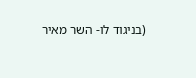(בניגוד לו- השר מאיר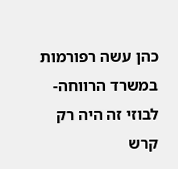כהן עשה רפורמות במשרד הרווחה- לבוזי זה היה רק קרש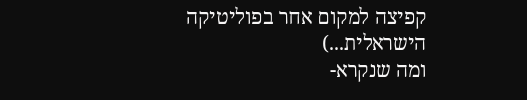קפיצה למקום אחר בפוליטיקה הישראלית...)
ומה שנקרא-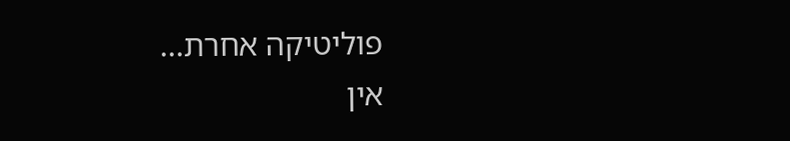פוליטיקה אחרת...
אין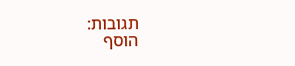תגובות:
הוסף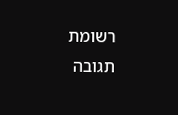רשומת תגובה